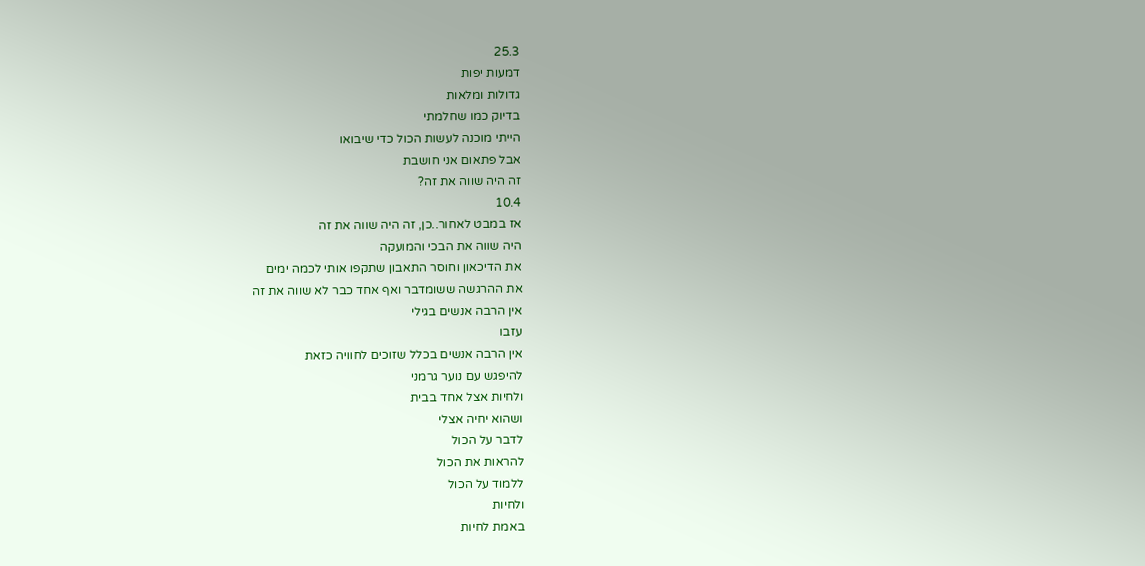25.3
דמעות יפות
גדולות ומלאות
בדיוק כמו שחלמתי
הייתי מוכנה לעשות הכול כדי שיבואו
אבל פתאום אני חושבת
זה היה שווה את זה?
10.4
אז במבט לאחור..כן, זה היה שווה את זה
היה שווה את הבכי והמועקה
את הדיכאון וחוסר התאבון שתקפו אותי לכמה ימים
את ההרגשה ששומדבר ואף אחד כבר לא שווה את זה
אין הרבה אנשים בגילי
עזבו
אין הרבה אנשים בכלל שזוכים לחוויה כזאת
להיפגש עם נוער גרמני
ולחיות אצל אחד בבית
ושהוא יחיה אצלי
לדבר על הכול
להראות את הכול
ללמוד על הכול
ולחיות
באמת לחיות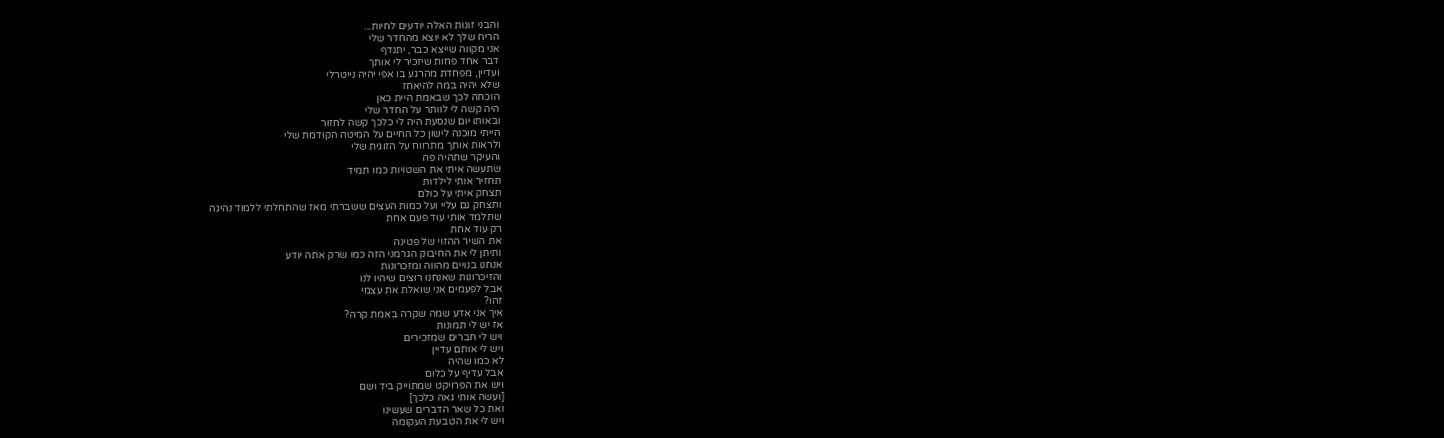והבני זונות האלה יודעים לחיות...
הריח שלך לא יוצא מהחדר שלי
אני מקווה שייצא כבר, יתנדף
דבר אחד פחות שיזכיר לי אותך
ועדיין, מפחדת מהרגע בו אפי יהיה נייטרלי
שלא יהיה במה להיאחז
הוכחה לכך שבאמת היית כאן
היה קשה לי לוותר על החדר שלי
ובאותו יום שנסעת היה לי כלכך קשה לחזור
הייתי מוכנה לישון כל החיים על המיטה הקודמת שלי
ולראות אותך מתרווח על הזוגית שלי
והעיקר שתהיה פה
שתעשה איתי את השטויות כמו תמיד
תחזיר אותי לילדות
תצחק איתי על כולם
ותצחק גם עליי ועל כמות העצים ששברתי מאז שהתחלתי ללמוד נהיגה
שתלמד אותי עוד פעם אחת
רק עוד אחת
את השיר ההזוי של פטינה
ותיתן לי את החיבוק הגרמני הזה כמו שרק אתה יודע
אנחנו בנויים מהווה ומזכרונות
והזיכרונות שאנחנו רוצים שיהיו לנו
אבל לפעמים אני שואלת את עצמי
זהו?
איך אני אדע שמה שקרה באמת קרה?
אז יש לי תמונות
ויש לי חברים שמזכירים
ויש לי אותם עדיין
לא כמו שהיה
אבל עדיף על כלום
ויש את הפרויקט שמתוייק ביד ושם
[ועשה אותי גאה כלכך]
ואת כל שאר הדברים שעשינו
ויש לי את הטבעת העקומה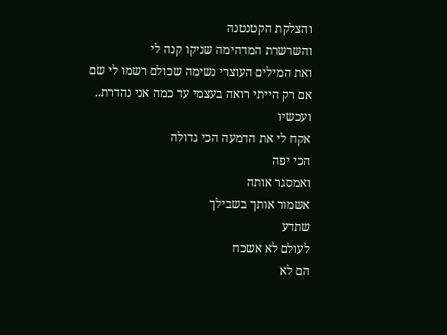והצלקת הקטנטנה
והשרשרת המדהימה שניקו קנה לי
ואת המילים העוצרי נשימה שכולם רשמו לי שם
אם רק הייתי רואה בעצמי עד כמה אני נהדרת..
ועכשיו
אקח לי את הדמעה הכי גדולה
הכי יפה
ואמסגר אותה
אשמור אותך בשבילך
שתדע
לעולם לא אשכח
הם לא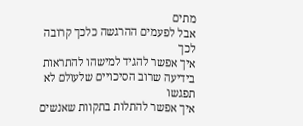מתים
אבל לפעמים ההרגשה כלכך קרובה לכך
איך אפשר להגיד למישהו להתראות בידיעה שרוב הסיכויים שלעולם לא תפגשו
איך אפשר להתלות בתקוות שאנשים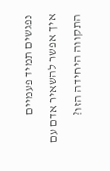נפגשים תמיד פעמיים
איך אפשר להשאיר אדם עם התקווה היחידה הזו?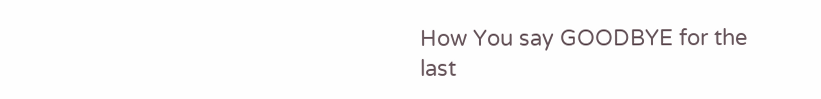How You say GOODBYE for the last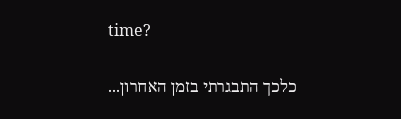time?

כלכך התבגרתי בזמן האחרון...